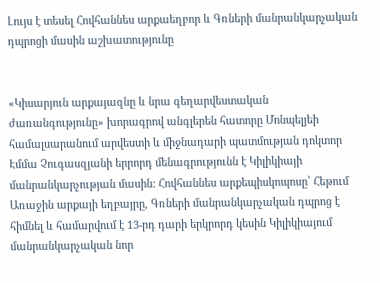Լույս է տեսել Հովհաննես արքաեղբոր և Գռների մանրանկարչական դպրոցի մասին աշխատությունը


«Կիսարյուն արքայազնը և նրա գեղարվեստական ժառանգությունը» խորագրով անգլերեն հատորը Մոնպելյեի համալսարանում արվեստի և միջնադարի պատմության դոկտոր Էմմա Չուգասզյանի երրորդ մենագրությունն է Կիլիկիայի մանրանկարչության մասին: Հովհաննես արքեպիսկոպոսը՝ Հեթում Առաջին արքայի եղբայրը, Գռների մանրանկարչական դպրոց է հիմնել և համարվում է 13-րդ դարի երկրորդ կեսին Կիլիկիայում մանրանկարչական նոր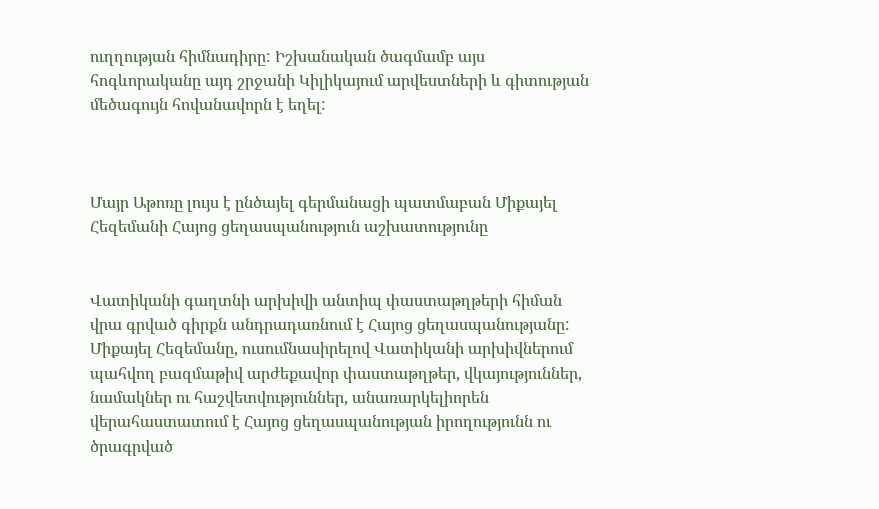ուղղության հիմնադիրը: Իշխանական ծագմամբ այս հոգևորականը այդ շրջանի Կիլիկայում արվեստների և գիտության մեծագույն հովանավորն է եղել:



Մայր Աթոռը լույս է ընծայել գերմանացի պատմաբան Միքայել Հեզեմանի Հայոց ցեղասպանություն աշխատությունը


Վատիկանի գաղտնի արխիվի անտիպ փաստաթղթերի հիման վրա գրված գիրքն անդրադառնում է Հայոց ցեղասպանությանը: Միքայել Հեզեմանը, ուսումնասիրելով Վատիկանի արխիվներում պահվող բազմաթիվ արժեքավոր փաստաթղթեր, վկայություններ, նամակներ ու հաշվետվություններ, անառարկելիորեն վերահաստատում է Հայոց ցեղասպանության իրողությունն ու ծրագրված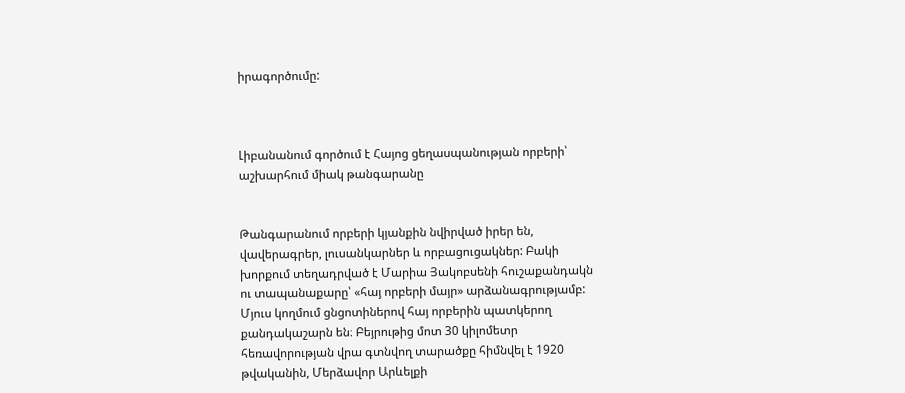իրագործումը:



Լիբանանում գործում է Հայոց ցեղասպանության որբերի՝ աշխարհում միակ թանգարանը


Թանգարանում որբերի կյանքին նվիրված իրեր են, վավերագրեր, լուսանկարներ և որբացուցակներ: Բակի խորքում տեղադրված է Մարիա Յակոբսենի հուշաքանդակն ու տապանաքարը՝ «հայ որբերի մայր» արձանագրությամբ: Մյուս կողմում ցնցոտիներով հայ որբերին պատկերող քանդակաշարն են։ Բեյրութից մոտ 30 կիլոմետր հեռավորության վրա գտնվող տարածքը հիմնվել է 1920 թվականին, Մերձավոր Արևելքի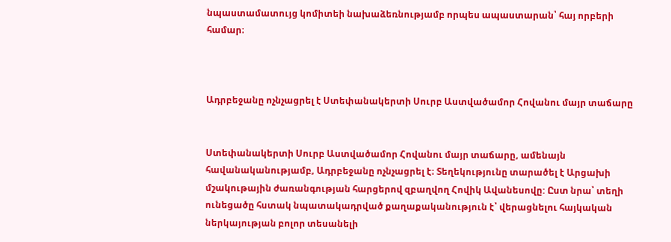նպաստամատույց կոմիտեի նախաձեռնությամբ որպես ապաստարան՝ հայ որբերի համար։



Ադրբեջանը ոչնչացրել է Ստեփանակերտի Սուրբ Աստվածամոր Հովանու մայր տաճարը


Ստեփանակերտի Սուրբ Աստվածամոր Հովանու մայր տաճարը, ամենայն հավանականությամբ, Ադրբեջանը ոչնչացրել է։ Տեղեկությունը տարածել է Արցախի մշակութային ժառանգության հարցերով զբաղվող Հովիկ Ավանեսովը: Ըստ նրա՝ տեղի ունեցածը հստակ նպատակադրված քաղաքականություն է՝ վերացնելու հայկական ներկայության բոլոր տեսանելի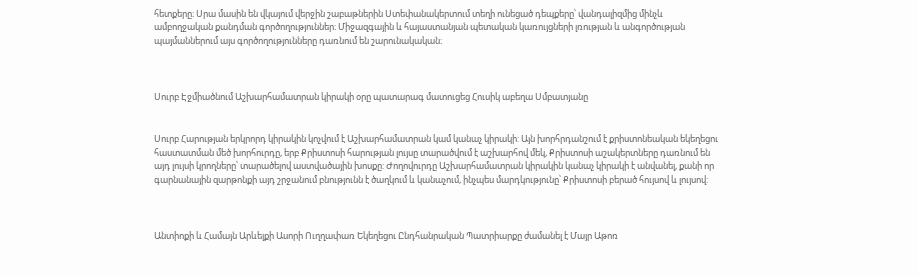հետքերը։ Սրա մասին են վկայում վերջին շաբաթներին Ստեփանակերտում տեղի ունեցած դեպքերը՝ վանդալիզմից մինչև ամբողջական քանդման գործողություններ։ Միջազգային և հայաստանյան պետական կառույցների լռության և անգործության պայմաններում այս գործողությունները դառնում են շարունակական։



Սուրբ Էջմիածնում Աշխարհամատրան կիրակի օրը պատարագ մատուցեց Հուսիկ աբեղա Սմբատյանը


Սուրբ Հարության երկրորդ կիրակին կոչվում է Աշխարհամատրան կամ կանաչ կիրակի: Այն խորհրդանշում է քրիստոնեական եկեղեցու հաստատման մեծ խորհուրդը, երբ Քրիստոսի հարության լույսը տարածվում է աշխարհով մեկ, Քրիստոսի աշակերտները դառնում են այդ լույսի կրողները՝ տարածելով աստվածային խոսքը: Ժողովուրդը Աշխարհամատրան կիրակին կանաչ կիրակի է անվանել, քանի որ գարնանային զարթոնքի այդ շրջանում բնությունն է ծաղկում և կանաչում, ինչպես մարդկությունը՝ Քրիստոսի բերած հույսով և լույսով:



Անտիոքի և Համայն Արևելքի Ասորի Ուղղափառ Եկեղեցու Ընդհանրական Պատրիարքը ժամանել է Մայր Աթոռ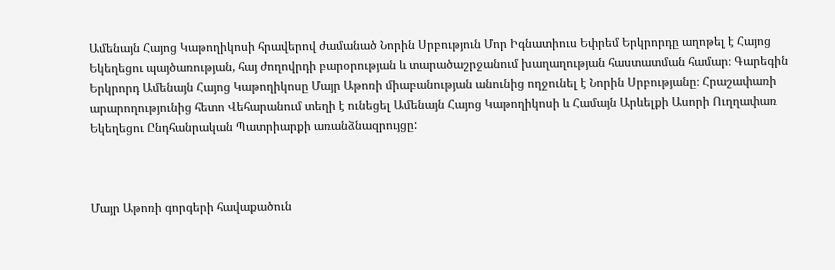Ամենայն Հայոց Կաթողիկոսի հրավերով ժամանած Նորին Սրբություն Մոր Իգնատիուս Եփրեմ Երկրորդը աղոթել է Հայոց Եկեղեցու պայծառության, հայ ժողովրդի բարօրության և տարածաշրջանում խաղաղության հաստատման համար։ Գարեգին Երկրորդ Ամենայն Հայոց Կաթողիկոսը Մայր Աթոռի միաբանության անունից ողջունել է Նորին Սրբությանը։ Հրաշափառի արարողությունից հետո Վեհարանում տեղի է ունեցել Ամենայն Հայոց Կաթողիկոսի և Համայն Արևելքի Ասորի Ուղղափառ Եկեղեցու Ընդհանրական Պատրիարքի առանձնազրույցը:



Մայր Աթոռի գորգերի հավաքածուն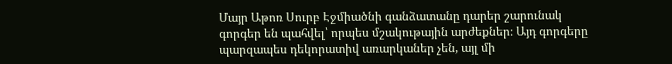Մայր Աթոռ Սուրբ Էջմիածնի գանձատանը դարեր շարունակ գորգեր են պահվել՝ որպես մշակութային արժեքներ։ Այդ գորգերը պարզապես դեկորատիվ առարկաներ չեն, այլ մի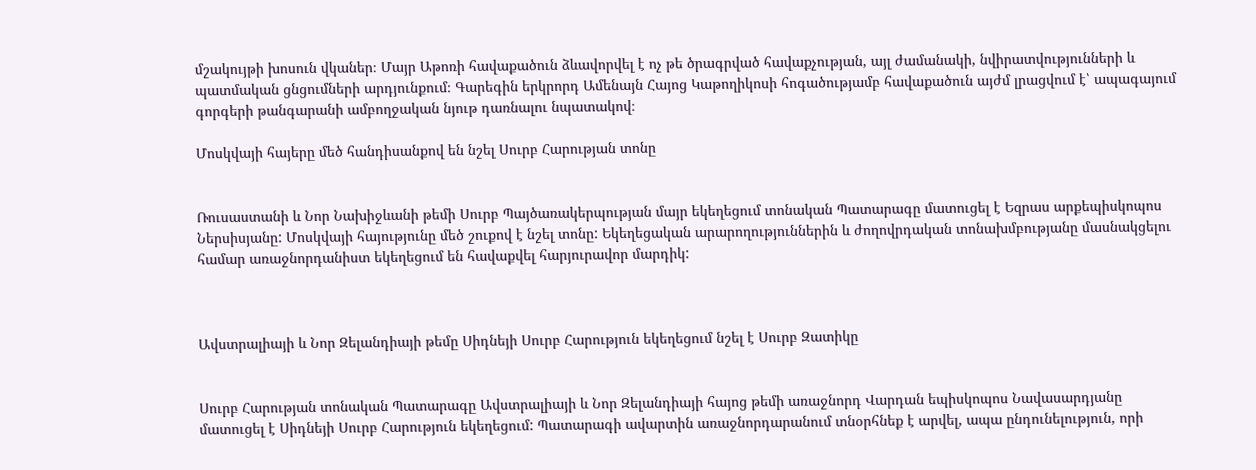մշակույթի խոսուն վկաներ։ Մայր Աթոռի հավաքածուն ձևավորվել է ոչ թե ծրագրված հավաքչության, այլ ժամանակի, նվիրատվությունների և պատմական ցնցումների արդյունքում։ Գարեգին երկրորդ Ամենայն Հայոց Կաթողիկոսի հոգածությամբ հավաքածուն այժմ լրացվում է՝ ապագայում գորգերի թանգարանի ամբողջական նյութ դառնալու նպատակով։

Մոսկվայի հայերը մեծ հանդիսանքով են նշել Սուրբ Հարության տոնը


Ռուսաստանի և Նոր Նախիջևանի թեմի Սուրբ Պայծառակերպության մայր եկեղեցում տոնական Պատարագը մատուցել է Եզրաս արքեպիսկոպոս Ներսիսյանը: Մոսկվայի հայությունը մեծ շուքով է նշել տոնը: Եկեղեցական արարողություններին և ժողովրդական տոնախմբությանը մասնակցելու համար առաջնորդանիստ եկեղեցում են հավաքվել հարյուրավոր մարդիկ:



Ավստրալիայի և Նոր Զելանդիայի թեմը Սիդնեյի Սուրբ Հարություն եկեղեցում նշել է Սուրբ Զատիկը


Սուրբ Հարության տոնական Պատարագը Ավստրալիայի և Նոր Զելանդիայի հայոց թեմի առաջնորդ Վարդան եպիսկոպոս Նավասարդյանը մատուցել է Սիդնեյի Սուրբ Հարություն եկեղեցում: Պատարագի ավարտին առաջնորդարանում տնօրհնեք է արվել, ապա ընդունելություն, որի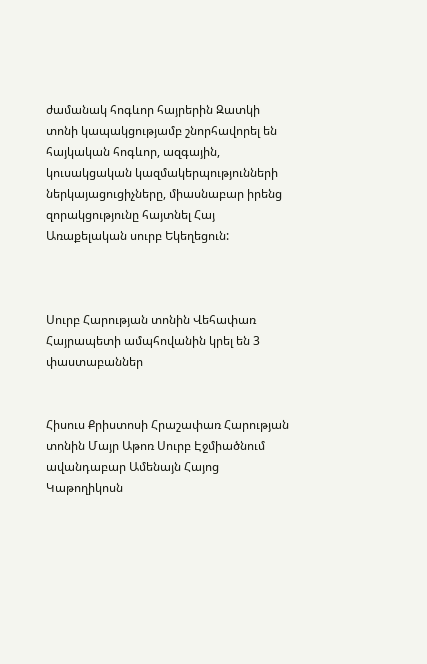ժամանակ հոգևոր հայրերին Զատկի տոնի կապակցությամբ շնորհավորել են հայկական հոգևոր, ազգային, կուսակցական կազմակերպությունների ներկայացուցիչները, միասնաբար իրենց զորակցությունը հայտնել Հայ Առաքելական սուրբ Եկեղեցուն:



Սուրբ Հարության տոնին Վեհափառ Հայրապետի ամպհովանին կրել են 3 փաստաբաններ


Հիսուս Քրիստոսի Հրաշափառ Հարության տոնին Մայր Աթոռ Սուրբ Էջմիածնում ավանդաբար Ամենայն Հայոց Կաթողիկոսն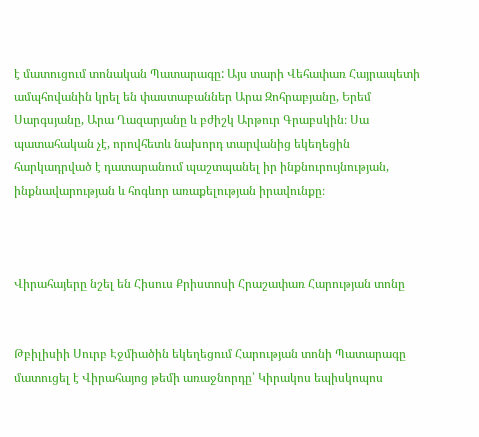է մատուցում տոնական Պատարագը: Այս տարի Վեհափառ Հայրապետի ամպհովանին կրել են փաստաբաններ Արա Զոհրաբյանը, Երեմ Սարգսյանը, Արա Ղազարյանը և բժիշկ Արթուր Գրաբսկին։ Սա պատահական չէ, որովհետև նախորդ տարվանից եկեղեցին հարկադրված է դատարանում պաշտպանել իր ինքնուրույնության, ինքնավարության և հոգևոր առաքելության իրավունքը։



Վիրահայերը նշել են Հիսուս Քրիստոսի Հրաշափառ Հարության տոնը


Թբիլիսիի Սուրբ Էջմիածին եկեղեցում Հարության տոնի Պատարագը մատուցել է Վիրահայոց թեմի առաջնորդը՝ Կիրակոս եպիսկոպոս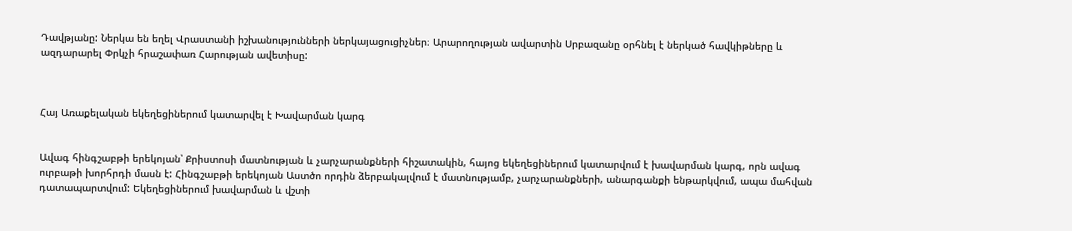Դավթյանը: Ներկա են եղել Վրաստանի իշխանությունների ներկայացուցիչներ։ Արարողության ավարտին Սրբազանը օրհնել է ներկած հավկիթները և ազդարարել Փրկչի հրաշափառ Հարության ավետիսը:



Հայ Առաքելական եկեղեցիներում կատարվել է Խավարման կարգ


Ավագ հինգշաբթի երեկոյան՝ Քրիստոսի մատնության և չարչարանքների հիշատակին, հայոց եկեղեցիներում կատարվում է խավարման կարգ, որն ավագ ուրբաթի խորհրդի մասն է: Հինգշաբթի երեկոյան Աստծո որդին ձերբակալվում է մատնությամբ, չարչարանքների, անարգանքի ենթարկվում, ապա մահվան դատապարտվում: Եկեղեցիներում խավարման և վշտի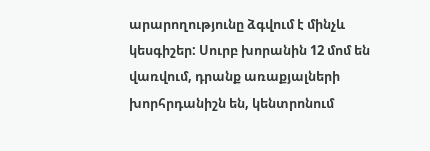արարողությունը ձգվում է մինչև կեսգիշեր: Սուրբ խորանին 12 մոմ են վառվում, դրանք առաքյալների խորհրդանիշն են, կենտրոնում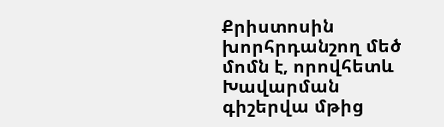Քրիստոսին խորհրդանշող մեծ մոմն է, որովհետև Խավարման գիշերվա մթից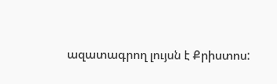ազատագրող լույսն է Քրիստոս: